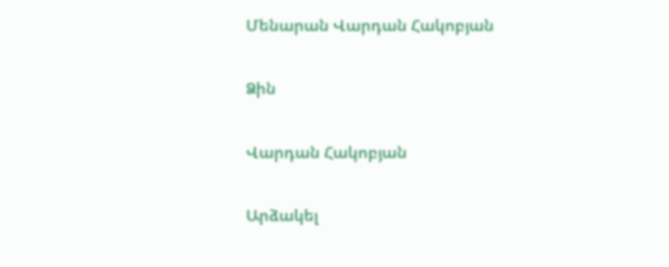Մենարան Վարդան Հակոբյան

Ձին

Վարդան Հակոբյան

Արձակել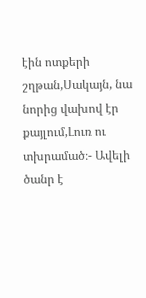էին ոտքերի շղթան,Սակայն, նա նորից վախով էր քայլում,Լուռ ու տխրամած։- Ավելի ծանր է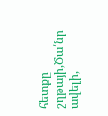հետքը շղթայի,Ծա՛նր ավելի,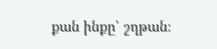քան ինքը՝ շղթան։